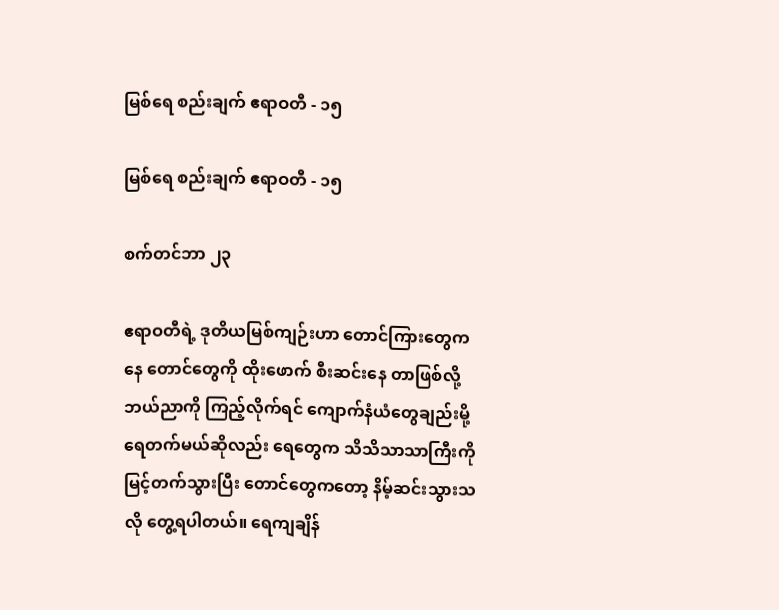မြစ်ရေ စည်းချက် ဧရာဝတီ - ၁၅

မြစ်ရေ စည်းချက် ဧရာဝတီ - ၁၅

စက်တင်ဘာ ၂၃

ဧရာဝတီရဲ့ ဒုတိယမြစ်ကျဉ်းဟာ တောင်ကြားတွေကနေ တောင်တွေကို ထိုးဖောက် စီးဆင်းနေ တာဖြစ်လို့ ဘယ်ညာကို ကြည့်လိုက်ရင် ကျောက်နံယံတွေချည်းမို့ ရေတက်မယ်ဆိုလည်း ရေတွေက သိသိသာသာကြီးကို မြင့်တက်သွားပြီး တောင်တွေကတော့ နိမ့်ဆင်းသွားသလို တွေ့ရပါတယ်။ ရေကျချိန်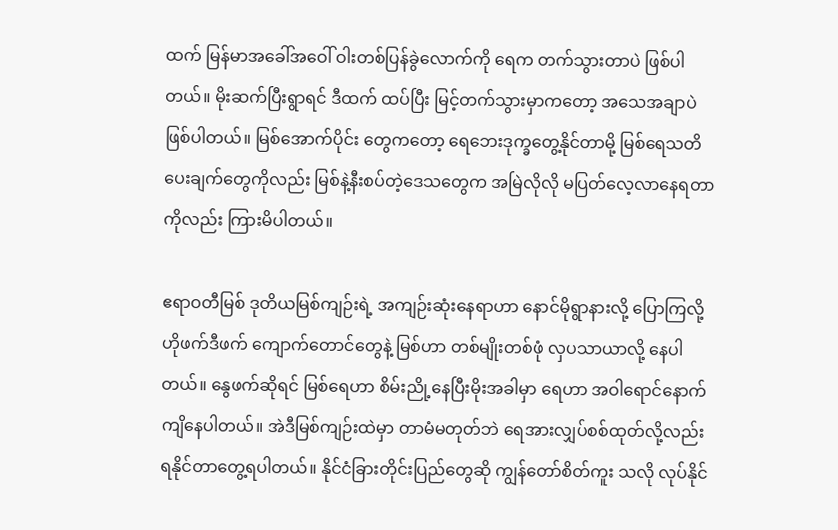ထက် မြန်မာအခေါ်အဝေါ် ဝါးတစ်ပြန်ခွဲလောက်ကို ရေက တက်သွားတာပဲ ဖြစ်ပါတယ်။ မိုးဆက်ပြီးရွာရင် ဒီထက် ထပ်ပြီး မြင့်တက်သွားမှာကတော့ အသေအချာပဲ ဖြစ်ပါတယ်။ မြစ်အောက်ပိုင်း တွေကတော့ ရေဘေးဒုက္ခတွေ့နိုင်တာမို့ မြစ်ရေသတိပေးချက်တွေကိုလည်း မြစ်နဲ့နီးစပ်တဲ့ဒေသတွေက အမြဲလိုလို မပြတ်လေ့လာနေရတာကိုလည်း ကြားမိပါတယ်။

ဧရာဝတီမြစ် ဒုတိယမြစ်ကျဉ်းရဲ့ အကျဉ်းဆုံးနေရာဟာ နောင်မိုရွာနားလို့ ပြောကြလို့ ဟိုဖက်ဒီဖက် ကျောက်တောင်တွေနဲ့ မြစ်ဟာ တစ်မျိုးတစ်ဖုံ လှပသာယာလို့ နေပါတယ်။ နွေဖက်ဆိုရင် မြစ်ရေဟာ စိမ်းညို့နေပြီးမိုးအခါမှာ ရေဟာ အဝါရောင်နောက်ကျိနေပါတယ်။ အဲဒီမြစ်ကျဉ်းထဲမှာ တာမံမတုတ်ဘဲ ရေအားလျှပ်စစ်ထုတ်လို့လည်း ရနိုင်တာတွေ့ရပါတယ်။ နိုင်ငံခြားတိုင်းပြည်တွေဆို ကျွန်တော်စိတ်ကူး သလို လုပ်နိုင်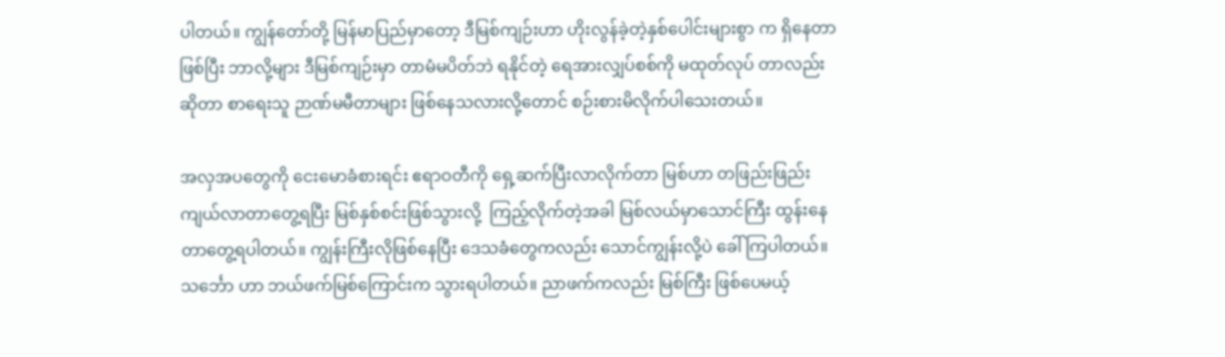ပါတယ်။ ကျွန်တော်တို့ မြန်မာပြည်မှာတော့ ဒီမြစ်ကျဉ်းဟာ ဟိုးလွန်ခဲ့တဲ့နှစ်ပေါင်းများစွာ က ရှိနေတာဖြစ်ပြီး ဘာလို့များ ဒီမြစ်ကျဉ်းမှာ တာမံမပိတ်ဘဲ ရနိုင်တဲ့ ရေအားလျှပ်စစ်ကို မထုတ်လုပ် တာလည်းဆိုတာ စာရေးသူ ဉာဏ်မမီတာများ ဖြစ်နေသလားလို့တောင် စဉ်းစားမိလိုက်ပါသေးတယ်။

အလှအပတွေကို ငေးမောခံစားရင်း ဧရာဝတီကို ရှေ့ဆက်ပြီးလာလိုက်တာ မြစ်ဟာ တဖြည်းဖြည်း ကျယ်လာတာတွေ့ရပြီး မြစ်နှစ်စင်းဖြစ်သွားလို့  ကြည့်လိုက်တဲ့အခါ မြစ်လယ်မှာသောင်ကြီး ထွန်းနေ တာတွေ့ရပါတယ်။ ကျွန်းကြီးလိုဖြစ်နေပြီး ဒေသခံတွေကလည်း သောင်ကျွန်းလို့ပဲ ခေါ်ကြပါတယ်။ သင်္ဘော ဟာ ဘယ်ဖက်မြစ်ကြောင်းက သွားရပါတယ်။ ညာဖက်ကလည်း မြစ်ကြီး ဖြစ်ပေမယ့်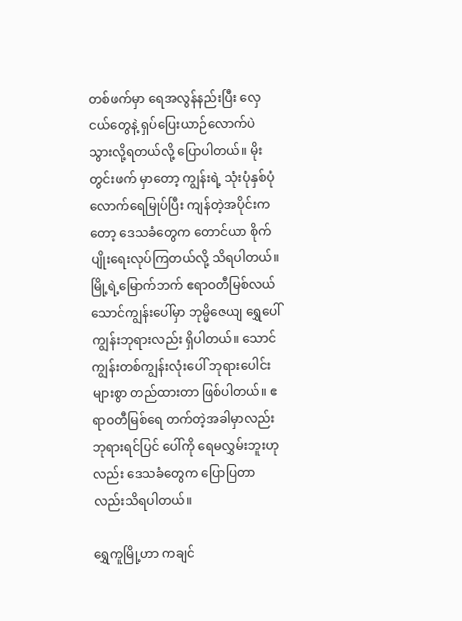တစ်ဖက်မှာ ရေအလွန်နည်းပြီး လှေငယ်တွေနဲ့ ရှပ်ပြေးယာဉ်လောက်ပဲ သွားလို့ရတယ်လို့ ပြောပါတယ်။ မိုးတွင်းဖက် မှာတော့ ကျွန်းရဲ့ သုံးပုံနှစ်ပုံလောက်ရေမြုပ်ပြီး ကျန်တဲ့အပိုင်းကတော့ ဒေသခံတွေက တောင်ယာ စိုက်ပျိုးရေးလုပ်ကြတယ်လို့ သိရပါတယ်။ မြို့ရဲ့မြောက်ဘက် ဧရာဝတီမြစ်လယ် သောင်ကျွန်းပေါ်မှာ ဘုမ္မိဇေယျ ရွှေပေါ်ကျွန်းဘုရားလည်း ရှိပါတယ်။ သောင်ကျွန်းတစ်ကျွန်းလုံးပေါ် ဘုရားပေါင်းများစွာ တည်ထားတာ ဖြစ်ပါတယ်။ ဧရာဝတီမြစ်ရေ တက်တဲ့အခါမှာလည်း ဘုရားရင်ပြင် ပေါ်ကို ရေမလွှမ်းဘူးဟုလည်း ဒေသခံတွေက ပြောပြတာလည်းသိရပါတယ်။

ရွှေကူမြို့ဟာ ကချင်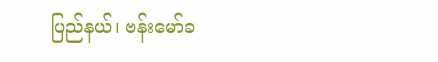ပြည်နယ်၊ ဗန်းမော်ခ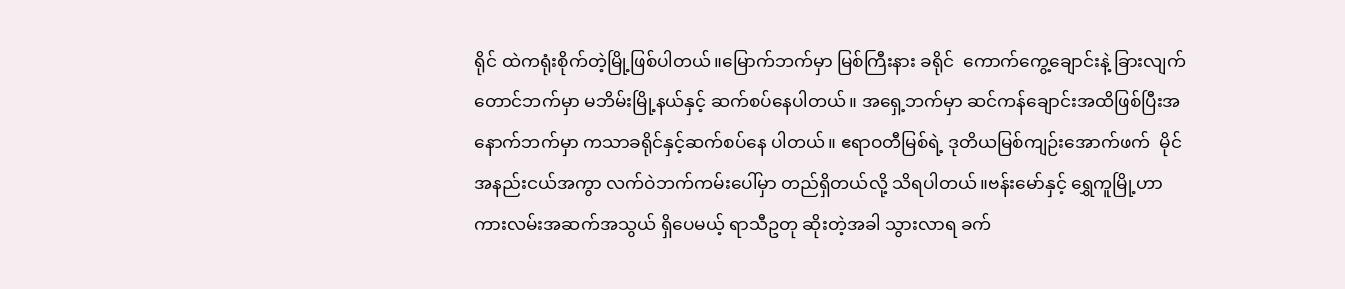ရိုင် ထဲကရုံးစိုက်တဲ့မြို့ဖြစ်ပါတယ်။မြောက်ဘက်မှာ မြစ်ကြီးနား ခရိုင်  ကောက်ကွေ့ချောင်းနဲ့ ခြားလျက် တောင်ဘက်မှာ မဘိမ်းမြို့နယ်နှင့် ဆက်စပ်နေပါတယ်။ အရှေ့ဘက်မှာ ဆင်ကန်ချောင်းအထိဖြစ်ပြီးအနောက်ဘက်မှာ ကသာခရိုင်နှင့်ဆက်စပ်နေ ပါတယ်။ ဧရာဝတီမြစ်ရဲ့ ဒုတိယမြစ်ကျဉ်းအောက်ဖက်  မိုင်အနည်းငယ်အကွာ လက်ဝဲဘက်ကမ်းပေါ်မှာ တည်ရှိတယ်လို့ သိရပါတယ်။ဗန်းမော်နှင့် ရွှေကူမြို့ဟာ  ကားလမ်းအဆက်အသွယ် ရှိပေမယ့် ရာသီဥတု ဆိုးတဲ့အခါ သွားလာရ ခက်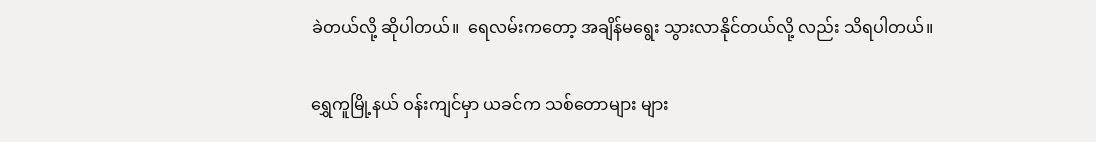ခဲတယ်လို့ ဆိုပါတယ်။  ရေလမ်းကတော့ အချိန်မရွေး သွားလာနိုင်တယ်လို့ လည်း သိရပါတယ်။

ရွှေကူမြို့နယ် ဝန်းကျင်မှာ ယခင်က သစ်တောများ များ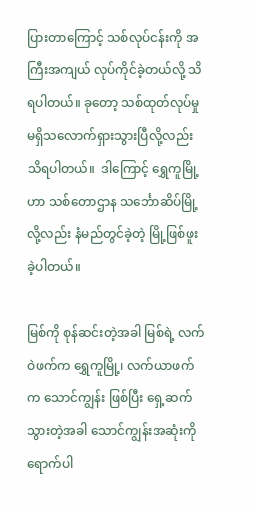ပြားတာကြောင့် သစ်လုပ်ငန်းကို အကြီးအကျယ် လုပ်ကိုင်ခဲ့တယ်လို့ သိရပါတယ်။ ခုတော့ သစ်ထုတ်လုပ်မှု မရှိသလောက်ရှားသွားပြီလို့လည်း သိရပါတယ်။  ဒါကြောင့် ရွှေကူမြို့ဟာ သစ်တောဌာန သင်္ဘောဆိပ်မြို့လို့လည်း နံမည်တွင်ခဲ့တဲ့ မြို့ဖြစ်ဖူးခဲ့ပါတယ်။

မြစ်ကို စုန်ဆင်းတဲ့အခါ မြစ်ရဲ့ လက်ဝဲဖက်က ရွှေကူမြို့၊ လက်ယာဖက်က သောင်ကျွန်း ဖြစ်ပြီး ရှေ့ဆက်သွားတဲ့အခါ သောင်ကျွန်းအဆုံးကိုရောက်ပါ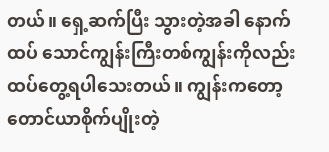တယ်။ ရှေ့ဆက်ပြီး သွားတဲ့အခါ နောက်ထပ် သောင်ကျွန်းကြီးတစ်ကျွန်းကိုလည်း ထပ်တွေ့ရပါသေးတယ်။ ကျွန်းကတော့ တောင်ယာစိုက်ပျိုးတဲ့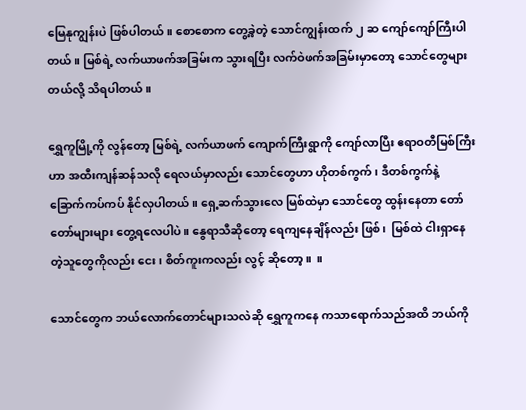မြေနုကျွန်းပဲ ဖြစ်ပါတယ်။ စောစောက တွေ့ခဲ့တဲ့ သောင်ကျွန်းထက် ၂ ဆ ကျော်ကျော်ကြီးပါတယ်။ မြစ်ရဲ့ လက်ယာဖက်အခြမ်းက သွားရပြီး လက်ဝဲဖက်အခြမ်းမှာတော့ သောင်တွေများတယ်လို့ သိရပါတယ်။

ရွှေကူမြို့ကို လွန်တော့ မြစ်ရဲ့ လက်ယာဖက် ကျောက်ကြီးရွာကို ကျော်လာပြီး ဧရာဝတီမြစ်ကြီးဟာ အထီးကျန်ဆန်သလို ရေလယ်မှာလည်း သောင်တွေဟာ ဟိုတစ်ကွက်၊ ဒီတစ်ကွက်နဲ့ ခြောက်ကပ်ကပ် နိုင်လှပါတယ်။ ရှေ့ဆက်သွားလေ မြစ်ထဲမှာ သောင်တွေ ထွန်းနေတာ တော်တော်များများ တွေ့ရလေပါပဲ။ နွေရာသီဆိုတော့ ရေကျနေချိန်လည်း ဖြစ်၊  မြစ်ထဲ ငါးရှာနေတဲ့သူတွေကိုလည်း ငေး၊ စိတ်ကူးကလည်း လွင့် ဆိုတော့။  ။

သောင်တွေက ဘယ်လောက်တောင်များသလဲဆို ရွှေကူကနေ ကသာရောက်သည်အထိ ဘယ်ကို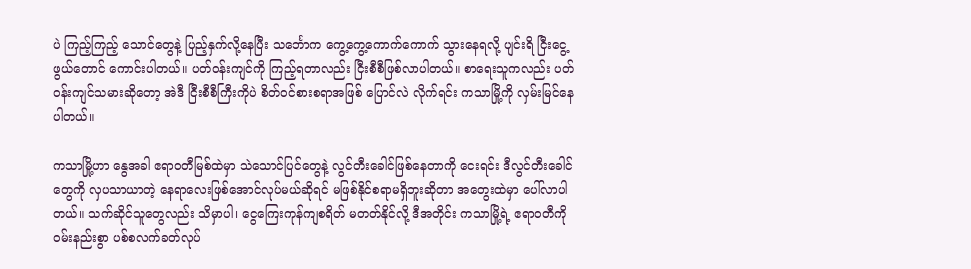ပဲ ကြည့်ကြည့် သောင်တွေနဲ့ ပြည့်နှက်လို့နေပြီး သင်္ဘောက ကွေ့ကွေ့ကောက်ကောက် သွားနေရလို့ ပျင်းရိ ငြီးငွေ့ဖွယ်တောင် ကောင်းပါတယ်။ ပတ်ဝန်းကျင်ကို ကြည့်ရတာလည်း ငြီးစီစီဖြစ်လာပါတယ်။ စာရေးသူကလည်း ပတ်ဝန်းကျင်သမားဆိုတော့ အဲဒီ ငြီးစီစီကြီးကိုပဲ စိတ်ဝင်စားစရာအဖြစ် ပြောင်လဲ လိုက်ရင်း ကသာမြို့ကို လှမ်းမြင်နေပါတယ်။

ကသာမြို့ဟာ နွေအခါ ဧရာဝတီမြစ်ထဲမှာ သဲသောင်ပြင်တွေနဲ့ လွင်တီးခေါင်ဖြစ်နေတာကို ငေးရင်း ဒီလွင်တီးခေါင်တွေကို လှပသာယာတဲ့ နေရာလေးဖြစ်အောင်လုပ်မယ်ဆိုရင် မဖြစ်နိုင်စရာမရှိဘူးဆိုတာ အတွေးထဲမှာ ပေါ်လာပါတယ်။ သက်ဆိုင်သူတွေလည်း သိမှာပါ၊ ငွေကြေးကုန်ကျစရိတ် မတတ်နိုင်လို့ ဒီအတိုင်း ကသာမြို့ရဲ့ ဧရာဝတီကို ဝမ်းနည်းစွာ ပစ်စလက်ခတ်လုပ်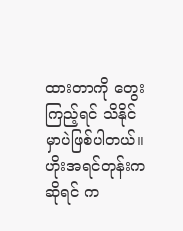ထားတာကို တွေးကြည့်ရင် သိနိုင် မှာပဲဖြစ်ပါတယ်။ ဟိုးအရင်တုန်းကဆိုရင် က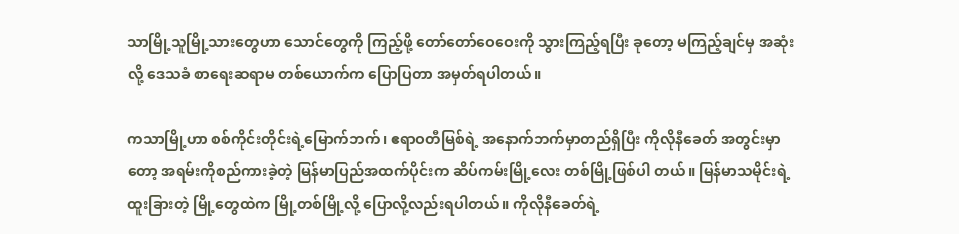သာမြို့သူမြို့သားတွေဟာ သောင်တွေကို ကြည့်ဖို့ တော်တော်ဝေဝေးကို သွားကြည့်ရပြီး ခုတော့ မကြည့်ချင်မှ အဆုံးလို့ ဒေသခံ စာရေးဆရာမ တစ်ယောက်က ပြောပြတာ အမှတ်ရပါတယ်။

ကသာမြို့ဟာ စစ်ကိုင်းတိုင်းရဲ့မြောက်ဘက်၊ ဧရာဝတီမြစ်ရဲ့ အနောက်ဘက်မှာတည်ရှိပြီး ကိုလိုနီခေတ် အတွင်းမှာတော့ အရမ်းကိုစည်ကားခဲ့တဲ့ မြန်မာပြည်အထက်ပိုင်းက ဆိပ်ကမ်းမြို့လေး တစ်မြို့ဖြစ်ပါ တယ်။ မြန်မာသမိုင်းရဲ့ ထူးခြားတဲ့ မြို့တွေထဲက မြို့တစ်မြို့လို့ ပြောလို့လည်းရပါတယ်။ ကိုလိုနီခေတ်ရဲ့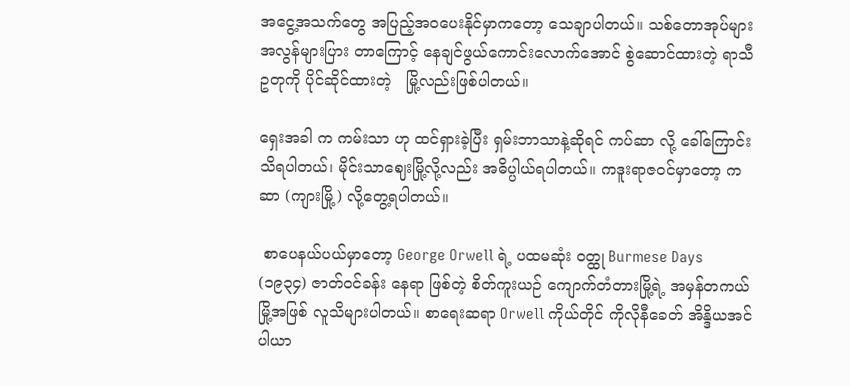အငွေ့အသက်တွေ အပြည့်အဝပေးနိုင်မှာကတော့ သေချာပါတယ်။ သစ်တောအုပ်များ အလွန်များပြား တာကြောင့် နေချင်ဖွယ်ကောင်းလောက်အောင် စွဲဆောင်ထားတဲ့ ရာသီဥတုကို ပိုင်ဆိုင်ထားတဲ့   မြို့လည်းဖြစ်ပါတယ်။

ရှေးအခါ က ကမ်းသာ ဟု ထင်ရှားခဲ့ပြီး ရှမ်းဘာသာနဲ့ဆိုရင် ကပ်ဆာ လို့ ခေါ်ကြောင်း သိရပါတယ်၊ မိုင်းသာဈေးမြို့လို့လည်း အဓိပ္ပါယ်ရပါတယ်။ ကဒူးရာဇဝင်မှာတော့ ကဆာ (ကျားမြို့) လို့တွေ့ရပါတယ်။

 စာပေနယ်ပယ်မှာတော့ George Orwell ရဲ့ ပထမဆုံး ဝတ္ထု Burmese Days (၁၉၃၄) ဇာတ်ဝင်ခန်း နေရာ ဖြစ်တဲ့ စိတ်ကူးယဉ် ကျောက်တံတားမြို့ရဲ့ အမှန်တကယ် မြို့အဖြစ် လူသိများပါတယ်။ စာရေးဆရာ Orwell ကိုယ်တိုင် ကိုလိုနီခေတ် အိန္ဒိယအင်ပါယာ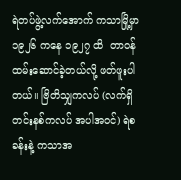ရဲတပ်ဖွဲ့လက်အောက် ကသာမြို့မှာ ၁၉၂၆ ကနေ ၁၉၂၇ ထိ  တာဝန်ထမ်းဆောင်ခဲ့တယ်လို့ ဖတ်ဖူးပါတယ်။ ဗြိတိသျှကလပ် (လက်ရှိ တင်းနစ်ကလပ် အပါအဝင်) ရဲစခန်းနဲ့ ကသာအ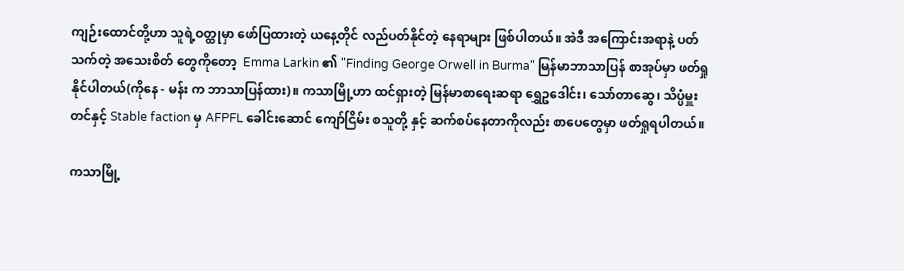ကျဉ်းထောင်တို့ဟာ သူရဲ့ဝတ္ထုမှာ ဖော်ပြထားတဲ့ ယနေ့တိုင် လည်ပတ်နိုင်တဲ့ နေရာများ ဖြစ်ပါတယ်။ အဲဒီ အကြောင်းအရာနဲ့ ပတ်သက်တဲ့ အသေးစိတ် တွေကိုတော့  Emma Larkin ၏ "Finding George Orwell in Burma" မြန်မာဘာသာပြန် စာအုပ်မှာ ဖတ်ရှုနိုင်ပါတယ်(ကိုနေ - မန်း က ဘာသာပြန်ထား)။ ကသာမြို့ဟာ ထင်ရှားတဲ့ မြန်မာစာရေးဆရာ ရွှေဥဒေါင်း၊ သော်တာဆွေ၊ သိပ္ပံမှူးတင်နှင့် Stable faction မှ AFPFL ခေါင်းဆောင် ကျော်ငြိမ်း စသူတို့ နှင့် ဆက်စပ်နေတာကိုလည်း စာပေတွေမှာ ဖတ်ရှုရပါတယ်။

ကသာမြို့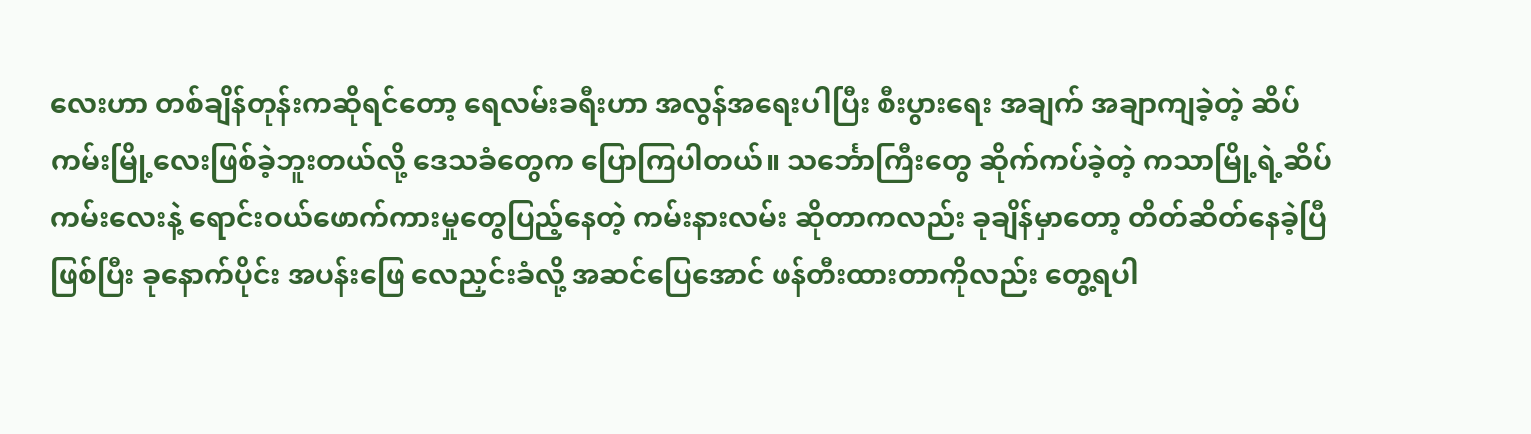လေးဟာ တစ်ချိန်တုန်းကဆိုရင်တော့ ရေလမ်းခရီးဟာ အလွန်အရေးပါပြီး စီးပွားရေး အချက် အချာကျခဲ့တဲ့ ဆိပ်ကမ်းမြို့လေးဖြစ်ခဲ့ဘူးတယ်လို့ ဒေသခံတွေက ပြောကြပါတယ်။ သင်္ဘောကြီးတွေ ဆိုက်ကပ်ခဲ့တဲ့ ကသာမြို့ရဲ့ဆိပ်ကမ်းလေးနဲ့ ရောင်းဝယ်ဖောက်ကားမှုတွေပြည့်နေတဲ့ ကမ်းနားလမ်း ဆိုတာကလည်း ခုချိန်မှာတော့ တိတ်ဆိတ်နေခဲ့ပြီဖြစ်ပြီး ခုနောက်ပိုင်း အပန်းဖြေ လေညှင်းခံလို့ အဆင်ပြေအောင် ဖန်တီးထားတာကိုလည်း တွေ့ရပါ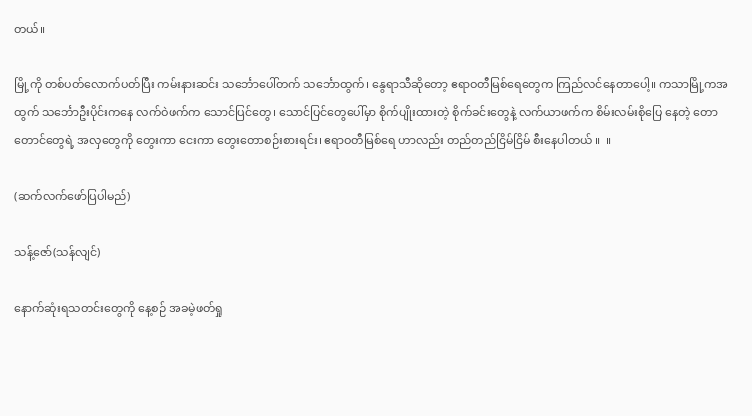တယ်။

မြို့ကို တစ်ပတ်လောက်ပတ်ပြီး ကမ်းနားဆင်း သင်္ဘောပေါ်တက် သင်္ဘောထွက်၊ နွေရာသီဆိုတော့ ဧရာဝတီမြစ်ရေတွေက ကြည်လင်နေတာပေါ့။ ကသာမြို့ကအထွက် သင်္ဘောဦးပိုင်းကနေ လက်ဝဲဖက်က သောင်ပြင်တွေ၊ သောင်ပြင်တွေပေါ်မှာ စိုက်ပျိုးထားတဲ့ စိုက်ခင်းတွေနဲ့ လက်ယာဖက်က စိမ်းလမ်းစိုပြေ နေတဲ့ တောတောင်တွေရဲ့ အလှတွေကို တွေးကာ ငေးကာ တွေးတောစဉ်းစားရင်း၊ ဧရာဝတီမြစ်ရေ ဟာလည်း တည်တည်ငြိမ်ငြိမ် စီးနေပါတယ် ။  ။

(ဆက်လက်ဖော်ပြပါမည်)

သန့်ဇော်(သန်လျင်)

နောက်ဆုံးရသတင်းတွေကို နေ့စဉ် အခမဲ့ဖတ်ရှု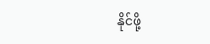နိုင်ဖို့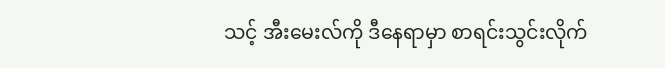သင့် အီးမေးလ်ကို ဒီနေရာမှာ စာရင်းသွင်းလိုက်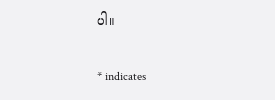ပါ။

* indicates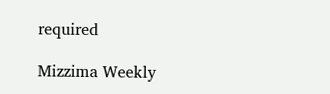required

Mizzima Weekly